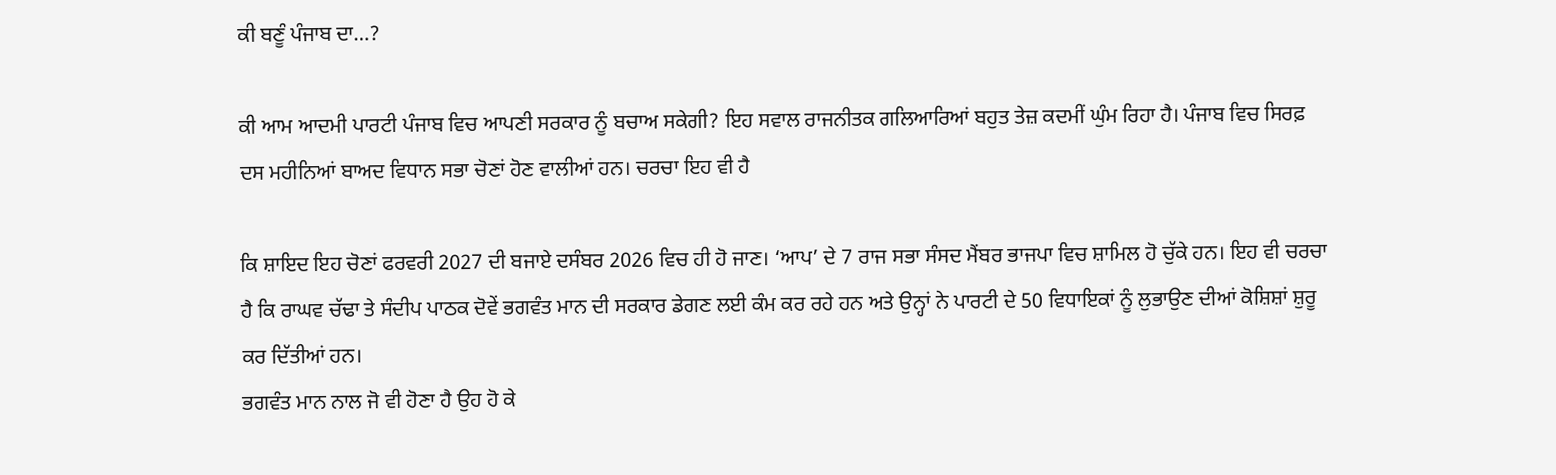ਕੀ ਬਣੂੰ ਪੰਜਾਬ ਦਾ…?

ਕੀ ਆਮ ਆਦਮੀ ਪਾਰਟੀ ਪੰਜਾਬ ਵਿਚ ਆਪਣੀ ਸਰਕਾਰ ਨੂੰ ਬਚਾਅ ਸਕੇਗੀ? ਇਹ ਸਵਾਲ ਰਾਜਨੀਤਕ ਗਲਿਆਰਿਆਂ ਬਹੁਤ ਤੇਜ਼ ਕਦਮੀਂ ਘੁੰਮ ਰਿਹਾ ਹੈ। ਪੰਜਾਬ ਵਿਚ ਸਿਰਫ਼ ਦਸ ਮਹੀਨਿਆਂ ਬਾਅਦ ਵਿਧਾਨ ਸਭਾ ਚੋਣਾਂ ਹੋਣ ਵਾਲੀਆਂ ਹਨ। ਚਰਚਾ ਇਹ ਵੀ ਹੈ

ਕਿ ਸ਼ਾਇਦ ਇਹ ਚੋਣਾਂ ਫਰਵਰੀ 2027 ਦੀ ਬਜਾਏ ਦਸੰਬਰ 2026 ਵਿਚ ਹੀ ਹੋ ਜਾਣ। ‘ਆਪ’ ਦੇ 7 ਰਾਜ ਸਭਾ ਸੰਸਦ ਮੈਂਬਰ ਭਾਜਪਾ ਵਿਚ ਸ਼ਾਮਿਲ ਹੋ ਚੁੱਕੇ ਹਨ। ਇਹ ਵੀ ਚਰਚਾ ਹੈ ਕਿ ਰਾਘਵ ਚੱਢਾ ਤੇ ਸੰਦੀਪ ਪਾਠਕ ਦੋਵੇਂ ਭਗਵੰਤ ਮਾਨ ਦੀ ਸਰਕਾਰ ਡੇਗਣ ਲਈ ਕੰਮ ਕਰ ਰਹੇ ਹਨ ਅਤੇ ਉਨ੍ਹਾਂ ਨੇ ਪਾਰਟੀ ਦੇ 50 ਵਿਧਾਇਕਾਂ ਨੂੰ ਲੁਭਾਉਣ ਦੀਆਂ ਕੋਸ਼ਿਸ਼ਾਂ ਸ਼ੁਰੂ ਕਰ ਦਿੱਤੀਆਂ ਹਨ।
ਭਗਵੰਤ ਮਾਨ ਨਾਲ ਜੋ ਵੀ ਹੋਣਾ ਹੈ ਉਹ ਹੋ ਕੇ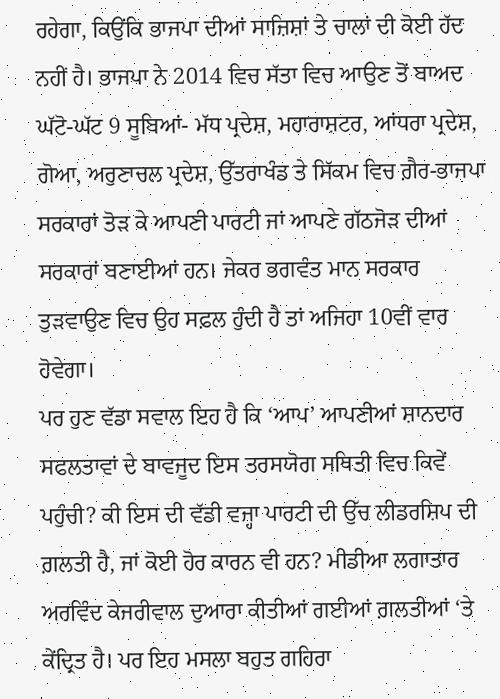ਰਹੇਗਾ, ਕਿਉਂਕਿ ਭਾਜਪਾ ਦੀਆਂ ਸਾਜ਼ਿਸ਼ਾਂ ਤੇ ਚਾਲਾਂ ਦੀ ਕੋਈ ਹੱਦ ਨਹੀਂ ਹੈ। ਭਾਜਪਾ ਨੇ 2014 ਵਿਚ ਸੱਤਾ ਵਿਚ ਆਉਣ ਤੋਂ ਬਾਅਦ ਘੱਟੋ-ਘੱਟ 9 ਸੂਬਿਆਂ- ਮੱਧ ਪ੍ਰਦੇਸ਼, ਮਹਾਰਾਸ਼ਟਰ, ਆਂਧਰਾ ਪ੍ਰਦੇਸ਼, ਗੋਆ, ਅਰੁਣਾਚਲ ਪ੍ਰਦੇਸ਼, ਉੱਤਰਾਖੰਡ ਤੇ ਸਿੱਕਮ ਵਿਚ ਗ਼ੈਰ-ਭਾਜਪਾ ਸਰਕਾਰਾਂ ਤੋੜ ਕੇ ਆਪਣੀ ਪਾਰਟੀ ਜਾਂ ਆਪਣੇ ਗੱਠਜੋੜ ਦੀਆਂ ਸਰਕਾਰਾਂ ਬਣਾਈਆਂ ਹਨ। ਜੇਕਰ ਭਗਵੰਤ ਮਾਨ ਸਰਕਾਰ ਤੁੜਵਾਉਣ ਵਿਚ ਉਹ ਸਫ਼ਲ ਹੁੰਦੀ ਹੈ ਤਾਂ ਅਜਿਹਾ 10ਵੀਂ ਵਾਰ ਹੋਵੇਗਾ।
ਪਰ ਹੁਣ ਵੱਡਾ ਸਵਾਲ ਇਹ ਹੈ ਕਿ ‘ਆਪ’ ਆਪਣੀਆਂ ਸ਼ਾਨਦਾਰ ਸਫਲਤਾਵਾਂ ਦੇ ਬਾਵਜੂਦ ਇਸ ਤਰਸਯੋਗ ਸਥਿਤੀ ਵਿਚ ਕਿਵੇਂ ਪਹੁੰਚੀ? ਕੀ ਇਸ ਦੀ ਵੱਡੀ ਵਜ੍ਹਾ ਪਾਰਟੀ ਦੀ ਉੱਚ ਲੀਡਰਸ਼ਿਪ ਦੀ ਗ਼ਲਤੀ ਹੈ, ਜਾਂ ਕੋਈ ਹੋਰ ਕਾਰਨ ਵੀ ਹਨ? ਮੀਡੀਆ ਲਗਾਤਾਰ ਅਰਵਿੰਦ ਕੇਜਰੀਵਾਲ ਦੁਆਰਾ ਕੀਤੀਆਂ ਗਈਆਂ ਗ਼ਲਤੀਆਂ ‘ਤੇ ਕੇਂਦ੍ਰਿਤ ਹੈ। ਪਰ ਇਹ ਮਸਲਾ ਬਹੁਤ ਗਹਿਰਾ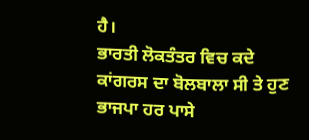ਹੈ।
ਭਾਰਤੀ ਲੋਕਤੰਤਰ ਵਿਚ ਕਦੇ ਕਾਂਗਰਸ ਦਾ ਬੋਲਬਾਲਾ ਸੀ ਤੇ ਹੁਣ ਭਾਜਪਾ ਹਰ ਪਾਸੇ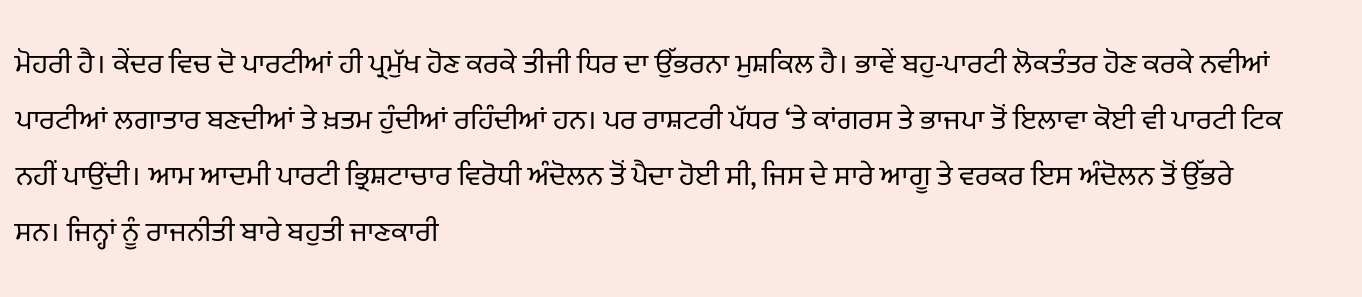ਮੋਹਰੀ ਹੈ। ਕੇਂਦਰ ਵਿਚ ਦੋ ਪਾਰਟੀਆਂ ਹੀ ਪ੍ਰਮੁੱਖ ਹੋਣ ਕਰਕੇ ਤੀਜੀ ਧਿਰ ਦਾ ਉੱਭਰਨਾ ਮੁਸ਼ਕਿਲ ਹੈ। ਭਾਵੇਂ ਬਹੁ-ਪਾਰਟੀ ਲੋਕਤੰਤਰ ਹੋਣ ਕਰਕੇ ਨਵੀਆਂ ਪਾਰਟੀਆਂ ਲਗਾਤਾਰ ਬਣਦੀਆਂ ਤੇ ਖ਼ਤਮ ਹੁੰਦੀਆਂ ਰਹਿੰਦੀਆਂ ਹਨ। ਪਰ ਰਾਸ਼ਟਰੀ ਪੱਧਰ ‘ਤੇ ਕਾਂਗਰਸ ਤੇ ਭਾਜਪਾ ਤੋਂ ਇਲਾਵਾ ਕੋਈ ਵੀ ਪਾਰਟੀ ਟਿਕ ਨਹੀਂ ਪਾਉਂਦੀ। ਆਮ ਆਦਮੀ ਪਾਰਟੀ ਭ੍ਰਿਸ਼ਟਾਚਾਰ ਵਿਰੋਧੀ ਅੰਦੋਲਨ ਤੋਂ ਪੈਦਾ ਹੋਈ ਸੀ, ਜਿਸ ਦੇ ਸਾਰੇ ਆਗੂ ਤੇ ਵਰਕਰ ਇਸ ਅੰਦੋਲਨ ਤੋਂ ਉੱਭਰੇ ਸਨ। ਜਿਨ੍ਹਾਂ ਨੂੰ ਰਾਜਨੀਤੀ ਬਾਰੇ ਬਹੁਤੀ ਜਾਣਕਾਰੀ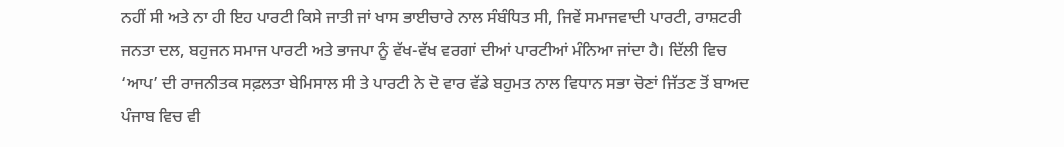ਨਹੀਂ ਸੀ ਅਤੇ ਨਾ ਹੀ ਇਹ ਪਾਰਟੀ ਕਿਸੇ ਜਾਤੀ ਜਾਂ ਖਾਸ ਭਾਈਚਾਰੇ ਨਾਲ ਸੰਬੰਧਿਤ ਸੀ, ਜਿਵੇਂ ਸਮਾਜਵਾਦੀ ਪਾਰਟੀ, ਰਾਸ਼ਟਰੀ ਜਨਤਾ ਦਲ, ਬਹੁਜਨ ਸਮਾਜ ਪਾਰਟੀ ਅਤੇ ਭਾਜਪਾ ਨੂੰ ਵੱਖ-ਵੱਖ ਵਰਗਾਂ ਦੀਆਂ ਪਾਰਟੀਆਂ ਮੰਨਿਆ ਜਾਂਦਾ ਹੈ। ਦਿੱਲੀ ਵਿਚ ‘ਆਪ’ ਦੀ ਰਾਜਨੀਤਕ ਸਫ਼ਲਤਾ ਬੇਮਿਸਾਲ ਸੀ ਤੇ ਪਾਰਟੀ ਨੇ ਦੋ ਵਾਰ ਵੱਡੇ ਬਹੁਮਤ ਨਾਲ ਵਿਧਾਨ ਸਭਾ ਚੋਣਾਂ ਜਿੱਤਣ ਤੋਂ ਬਾਅਦ ਪੰਜਾਬ ਵਿਚ ਵੀ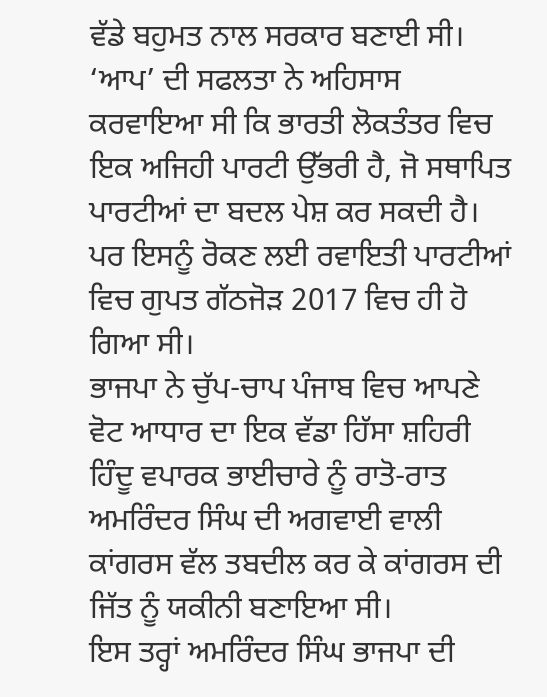ਵੱਡੇ ਬਹੁਮਤ ਨਾਲ ਸਰਕਾਰ ਬਣਾਈ ਸੀ। ‘ਆਪ’ ਦੀ ਸਫਲਤਾ ਨੇ ਅਹਿਸਾਸ ਕਰਵਾਇਆ ਸੀ ਕਿ ਭਾਰਤੀ ਲੋਕਤੰਤਰ ਵਿਚ ਇਕ ਅਜਿਹੀ ਪਾਰਟੀ ਉੱਭਰੀ ਹੈ, ਜੋ ਸਥਾਪਿਤ ਪਾਰਟੀਆਂ ਦਾ ਬਦਲ ਪੇਸ਼ ਕਰ ਸਕਦੀ ਹੈ। ਪਰ ਇਸਨੂੰ ਰੋਕਣ ਲਈ ਰਵਾਇਤੀ ਪਾਰਟੀਆਂ ਵਿਚ ਗੁਪਤ ਗੱਠਜੋੜ 2017 ਵਿਚ ਹੀ ਹੋ ਗਿਆ ਸੀ।
ਭਾਜਪਾ ਨੇ ਚੁੱਪ-ਚਾਪ ਪੰਜਾਬ ਵਿਚ ਆਪਣੇ ਵੋਟ ਆਧਾਰ ਦਾ ਇਕ ਵੱਡਾ ਹਿੱਸਾ ਸ਼ਹਿਰੀ ਹਿੰਦੂ ਵਪਾਰਕ ਭਾਈਚਾਰੇ ਨੂੰ ਰਾਤੋ-ਰਾਤ ਅਮਰਿੰਦਰ ਸਿੰਘ ਦੀ ਅਗਵਾਈ ਵਾਲੀ ਕਾਂਗਰਸ ਵੱਲ ਤਬਦੀਲ ਕਰ ਕੇ ਕਾਂਗਰਸ ਦੀ ਜਿੱਤ ਨੂੰ ਯਕੀਨੀ ਬਣਾਇਆ ਸੀ।
ਇਸ ਤਰ੍ਹਾਂ ਅਮਰਿੰਦਰ ਸਿੰਘ ਭਾਜਪਾ ਦੀ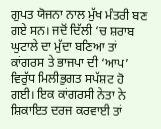ਗੁਪਤ ਯੋਜਨਾ ਨਾਲ ਮੁੱਖ ਮੰਤਰੀ ਬਣ ਗਏ ਸਨ। ਜਦੋਂ ਦਿੱਲੀ ‘ਚ ਸ਼ਰਾਬ ਘੁਟਾਲੇ ਦਾ ਮੁੱਦਾ ਬਣਿਆ ਤਾਂ ਕਾਂਗਰਸ ਤੇ ਭਾਜਪਾ ਦੀ ‘ਆਪ’ ਵਿਰੁੱਧ ਮਿਲੀਭੁਗਤ ਸਪੱਸ਼ਟ ਹੋ ਗਈ। ਇਕ ਕਾਂਗਰਸੀ ਨੇਤਾ ਨੇ ਸ਼ਿਕਾਇਤ ਦਰਜ ਕਰਵਾਈ ਤਾਂ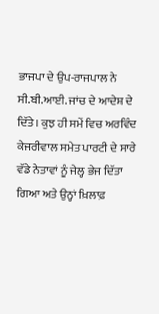ਭਾਜਪਾ ਦੇ ਉਪ-ਰਾਜਪਾਲ ਨੇ ਸੀ.ਬੀ.ਆਈ. ਜਾਂਚ ਦੇ ਆਦੇਸ਼ ਦੇ ਦਿੱਤੇ। ਕੁਝ ਹੀ ਸਮੇਂ ਵਿਚ ਅਰਵਿੰਦ ਕੇਜਰੀਵਾਲ ਸਮੇਤ ਪਾਰਟੀ ਦੇ ਸਾਰੇ ਵੱਡੇ ਨੇਤਾਵਾਂ ਨੂੰ ਜੇਲ੍ਹ ਭੇਜ ਦਿੱਤਾ ਗਿਆ ਅਤੇ ਉਨ੍ਹਾਂ ਖ਼ਿਲਾਫ਼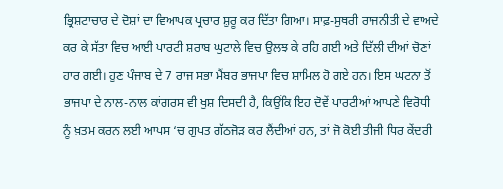ਭ੍ਰਿਸ਼ਟਾਚਾਰ ਦੇ ਦੋਸ਼ਾਂ ਦਾ ਵਿਆਪਕ ਪ੍ਰਚਾਰ ਸ਼ੁਰੂ ਕਰ ਦਿੱਤਾ ਗਿਆ। ਸਾਫ਼-ਸੁਥਰੀ ਰਾਜਨੀਤੀ ਦੇ ਵਾਅਦੇ ਕਰ ਕੇ ਸੱਤਾ ਵਿਚ ਆਈ ਪਾਰਟੀ ਸ਼ਰਾਬ ਘੁਟਾਲੇ ਵਿਚ ਉਲਝ ਕੇ ਰਹਿ ਗਈ ਅਤੇ ਦਿੱਲੀ ਦੀਆਂ ਚੋਣਾਂ ਹਾਰ ਗਈ। ਹੁਣ ਪੰਜਾਬ ਦੇ 7 ਰਾਜ ਸਭਾ ਮੈਂਬਰ ਭਾਜਪਾ ਵਿਚ ਸ਼ਾਮਿਲ ਹੋ ਗਏ ਹਨ। ਇਸ ਘਟਨਾ ਤੋਂ ਭਾਜਪਾ ਦੇ ਨਾਲ-ਨਾਲ ਕਾਂਗਰਸ ਵੀ ਖੁਸ਼ ਦਿਸਦੀ ਹੈ, ਕਿਉਂਕਿ ਇਹ ਦੋਵੇਂ ਪਾਰਟੀਆਂ ਆਪਣੇ ਵਿਰੋਧੀ ਨੂੰ ਖ਼ਤਮ ਕਰਨ ਲਈ ਆਪਸ ‘ਚ ਗੁਪਤ ਗੱਠਜੋੜ ਕਰ ਲੈਂਦੀਆਂ ਹਨ, ਤਾਂ ਜੋ ਕੋਈ ਤੀਜੀ ਧਿਰ ਕੇਂਦਰੀ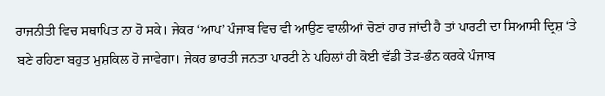ਰਾਜਨੀਤੀ ਵਿਚ ਸਥਾਪਿਤ ਨਾ ਹੋ ਸਕੇ। ਜੇਕਰ ‘ਆਪ’ ਪੰਜਾਬ ਵਿਚ ਵੀ ਆਉਣ ਵਾਲੀਆਂ ਚੋਣਾਂ ਹਾਰ ਜਾਂਦੀ ਹੈ ਤਾਂ ਪਾਰਟੀ ਦਾ ਸਿਆਸੀ ਦ੍ਰਿਸ਼ ‘ਤੇ ਬਣੇ ਰਹਿਣਾ ਬਹੁਤ ਮੁਸ਼ਕਿਲ ਹੋ ਜਾਵੇਗਾ। ਜੇਕਰ ਭਾਰਤੀ ਜਨਤਾ ਪਾਰਟੀ ਨੇ ਪਹਿਲਾਂ ਹੀ ਕੋਈ ਵੱਡੀ ਤੋੜ-ਭੰਨ ਕਰਕੇ ਪੰਜਾਬ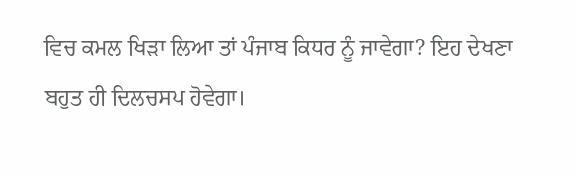ਵਿਚ ਕਮਲ ਖਿੜਾ ਲਿਆ ਤਾਂ ਪੰਜਾਬ ਕਿਧਰ ਨੂੰ ਜਾਵੇਗਾ? ਇਹ ਦੇਖਣਾ ਬਹੁਤ ਹੀ ਦਿਲਚਸਪ ਹੋਵੇਗਾ।